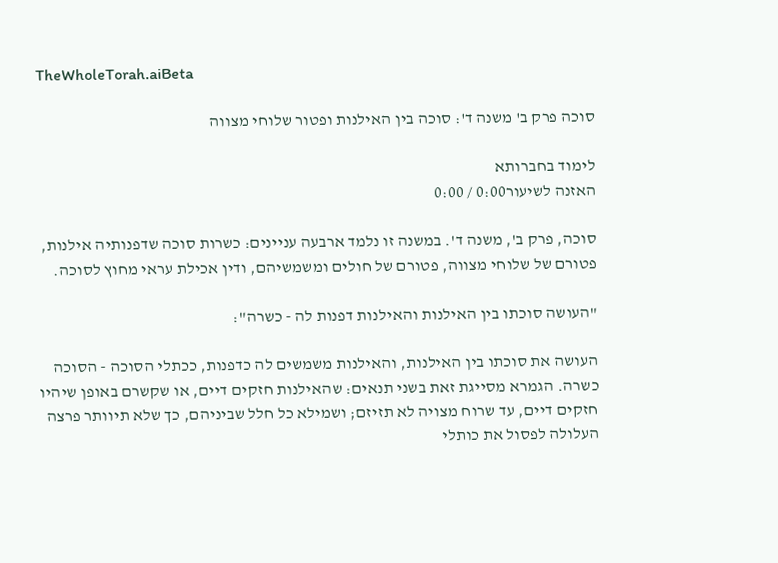TheWholeTorah.aiBeta

סוכה פרק ב' משנה ד': סוכה בין האילנות ופטור שלוחי מצווה

לימוד בחברותא
האזנה לשיעור0:00 / 0:00

סוכה, פרק ב', משנה ד'. במשנה זו נלמד ארבעה עניינים: כשרות סוכה שדפנותיה אילנות, פטורם של שלוחי מצווה, פטורם של חולים ומשמשיהם, ודין אכילת עראי מחוץ לסוכה.

"העושה סוכתו בין האילנות והאילנות דפנות לה - כשרה":

העושה את סוכתו בין האילנות, והאילנות משמשים לה כדפנות, ככתלי הסוכה - הסוכה כשרה. הגמרא מסייגת זאת בשני תנאים: שהאילנות חזקים דיים, או שקשרם באופן שיהיו חזקים דיים, עד שרוח מצויה לא תזיזם; ושמילא כל חלל שביניהם, כך שלא תיוותר פרצה העלולה לפסול את כותלי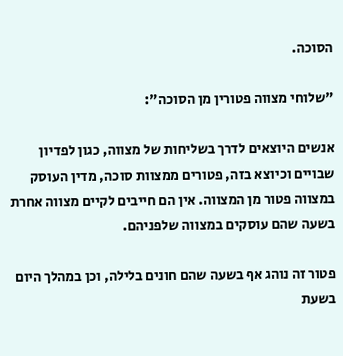הסוכה.

"שלוחי מצווה פטורין מן הסוכה":

אנשים היוצאים לדרך בשליחות של מצווה, כגון לפדיון שבויים וכיוצא בזה, פטורים ממצוות סוכה, מדין העוסק במצווה פטור מן המצווה. אין הם חייבים לקיים מצווה אחרת בשעה שהם עוסקים במצווה שלפניהם.

פטור זה נוהג אף בשעה שהם חונים בלילה, וכן במהלך היום בשעת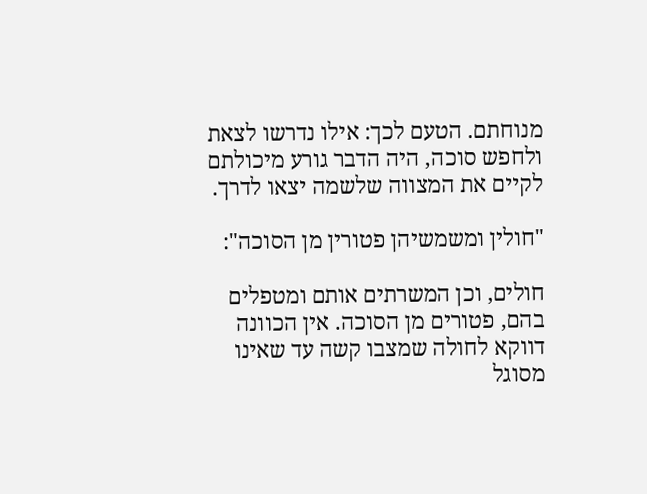מנוחתם. הטעם לכך: אילו נדרשו לצאת ולחפש סוכה, היה הדבר גורע מיכולתם לקיים את המצווה שלשמה יצאו לדרך.

"חולין ומשמשיהן פטורין מן הסוכה":

חולים, וכן המשרתים אותם ומטפלים בהם, פטורים מן הסוכה. אין הכוונה דווקא לחולה שמצבו קשה עד שאינו מסוגל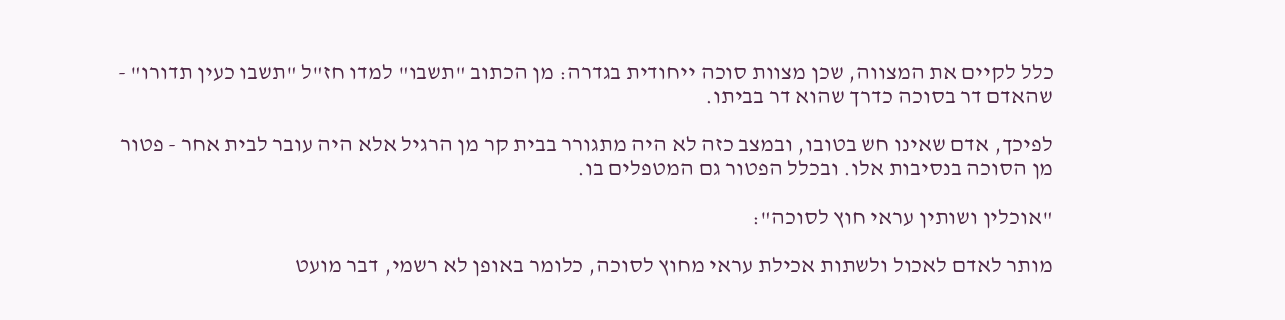כלל לקיים את המצווה, שכן מצוות סוכה ייחודית בגדרה: מן הכתוב "תשבו" למדו חז"ל "תשבו כעין תדורו" - שהאדם דר בסוכה כדרך שהוא דר בביתו.

לפיכך, אדם שאינו חש בטובו, ובמצב כזה לא היה מתגורר בבית קר מן הרגיל אלא היה עובר לבית אחר - פטור מן הסוכה בנסיבות אלו. ובכלל הפטור גם המטפלים בו.

"אוכלין ושותין עראי חוץ לסוכה":

מותר לאדם לאכול ולשתות אכילת עראי מחוץ לסוכה, כלומר באופן לא רשמי, דבר מועט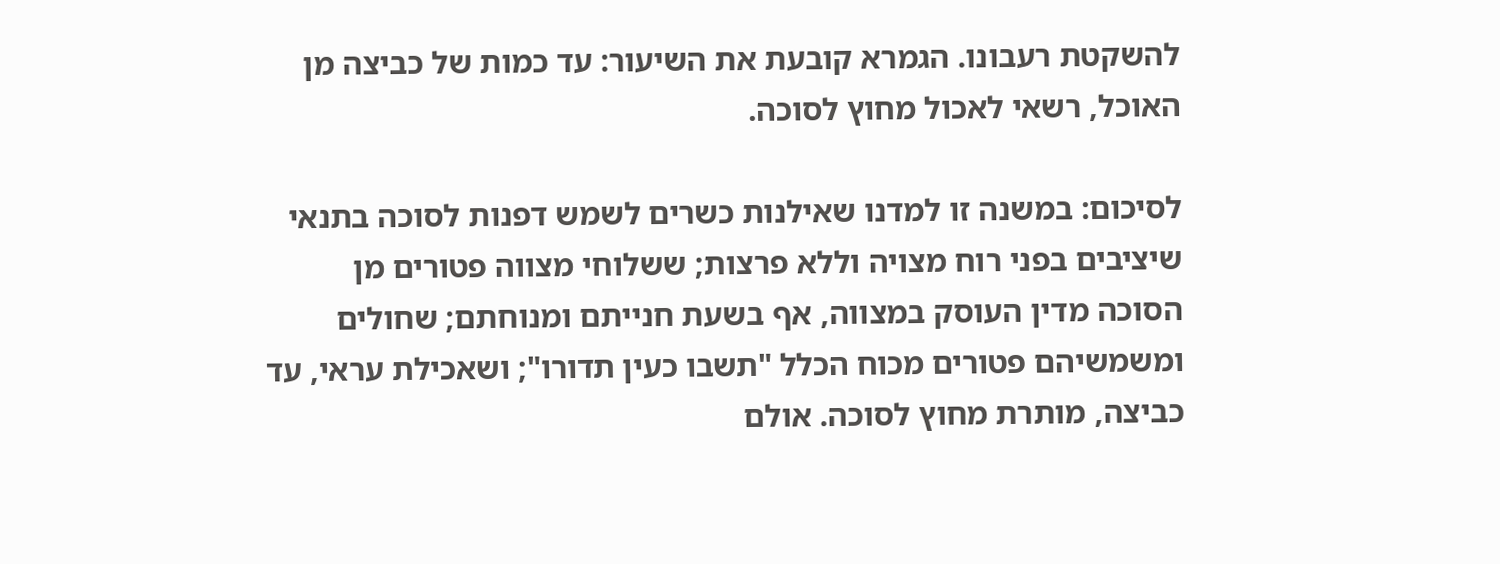להשקטת רעבונו. הגמרא קובעת את השיעור: עד כמות של כביצה מן האוכל, רשאי לאכול מחוץ לסוכה.

לסיכום: במשנה זו למדנו שאילנות כשרים לשמש דפנות לסוכה בתנאי שיציבים בפני רוח מצויה וללא פרצות; ששלוחי מצווה פטורים מן הסוכה מדין העוסק במצווה, אף בשעת חנייתם ומנוחתם; שחולים ומשמשיהם פטורים מכוח הכלל "תשבו כעין תדורו"; ושאכילת עראי, עד כביצה, מותרת מחוץ לסוכה. אולם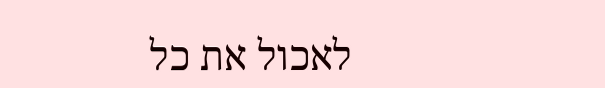לאכול את כל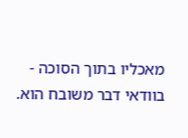מאכליו בתוך הסוכה - בוודאי דבר משובח הוא.